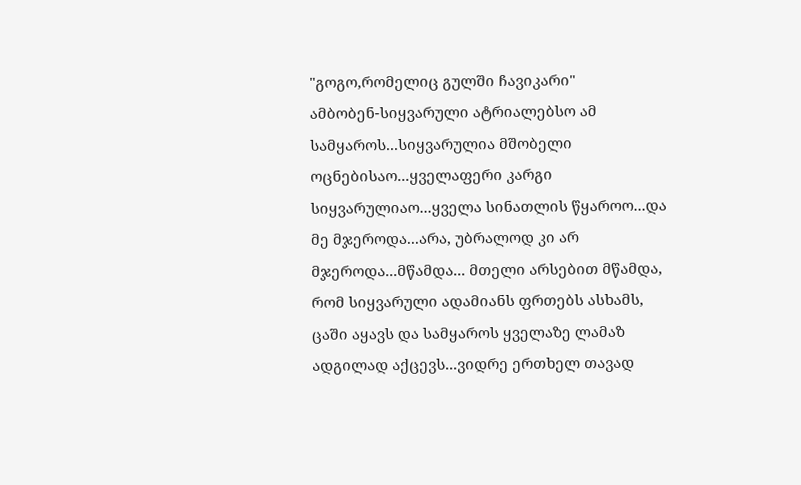"გოგო,რომელიც გულში ჩავიკარი"
ამბობენ-სიყვარული ატრიალებსო ამ სამყაროს...სიყვარულია მშობელი ოცნებისაო...ყველაფერი კარგი სიყვარულიაო...ყველა სინათლის წყაროო...და მე მჯეროდა...არა, უბრალოდ კი არ მჯეროდა...მწამდა... მთელი არსებით მწამდა, რომ სიყვარული ადამიანს ფრთებს ასხამს, ცაში აყავს და სამყაროს ყველაზე ლამაზ ადგილად აქცევს...ვიდრე ერთხელ თავად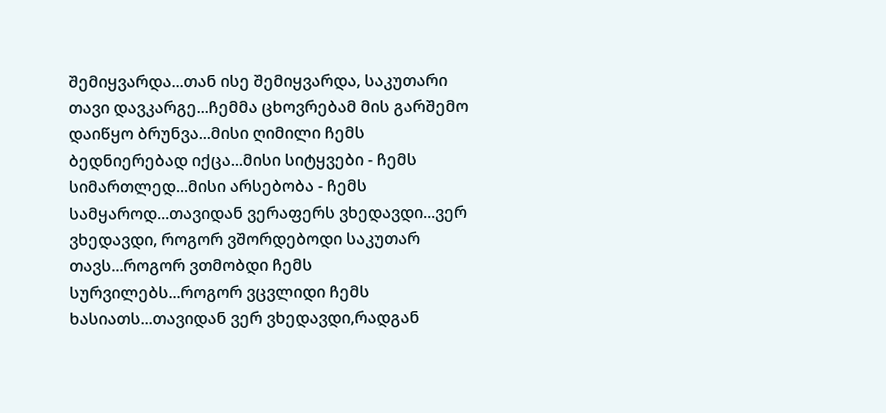შემიყვარდა...თან ისე შემიყვარდა, საკუთარი თავი დავკარგე...ჩემმა ცხოვრებამ მის გარშემო დაიწყო ბრუნვა...მისი ღიმილი ჩემს ბედნიერებად იქცა...მისი სიტყვები - ჩემს სიმართლედ...მისი არსებობა - ჩემს სამყაროდ...თავიდან ვერაფერს ვხედავდი...ვერ ვხედავდი, როგორ ვშორდებოდი საკუთარ თავს...როგორ ვთმობდი ჩემს სურვილებს...როგორ ვცვლიდი ჩემს ხასიათს...თავიდან ვერ ვხედავდი,რადგან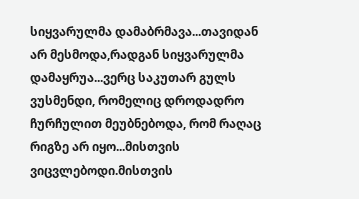სიყვარულმა დამაბრმავა...თავიდან არ მესმოდა,რადგან სიყვარულმა დამაყრუა...ვერც საკუთარ გულს ვუსმენდი, რომელიც დროდადრო ჩურჩულით მეუბნებოდა, რომ რაღაც რიგზე არ იყო...მისთვის ვიცვლებოდი.მისთვის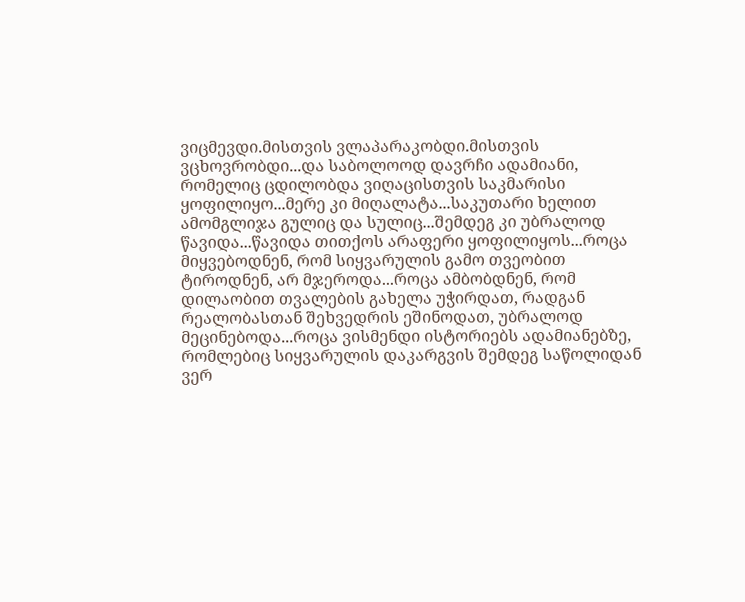ვიცმევდი.მისთვის ვლაპარაკობდი.მისთვის ვცხოვრობდი...და საბოლოოდ დავრჩი ადამიანი, რომელიც ცდილობდა ვიღაცისთვის საკმარისი ყოფილიყო...მერე კი მიღალატა...საკუთარი ხელით ამომგლიჯა გულიც და სულიც...შემდეგ კი უბრალოდ წავიდა...წავიდა თითქოს არაფერი ყოფილიყოს...როცა მიყვებოდნენ, რომ სიყვარულის გამო თვეობით ტიროდნენ, არ მჯეროდა...როცა ამბობდნენ, რომ დილაობით თვალების გახელა უჭირდათ, რადგან რეალობასთან შეხვედრის ეშინოდათ, უბრალოდ მეცინებოდა...როცა ვისმენდი ისტორიებს ადამიანებზე, რომლებიც სიყვარულის დაკარგვის შემდეგ საწოლიდან ვერ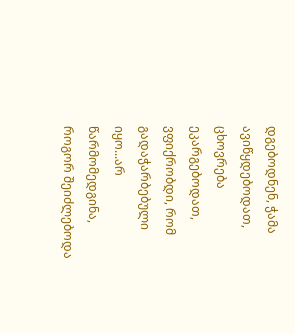დგებოდნენ, ჭამა ავიწყდებოდათ, ცხოვრება ეკარგებოდათ, ვფიქრობდი, რომ გადაჭარბებული იყო...არ წარმომედგინა, როგორ შეიძლებოდა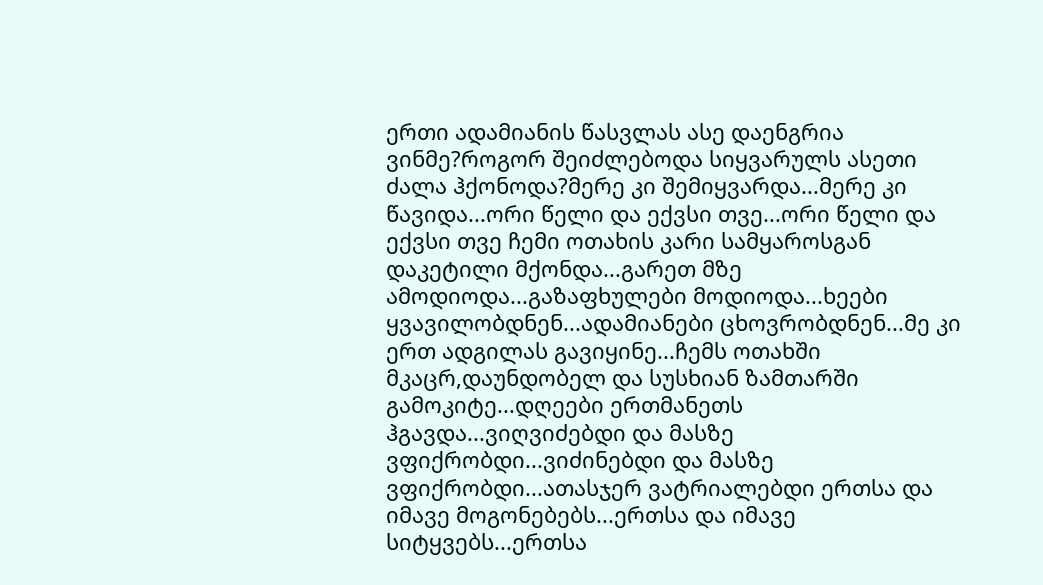ერთი ადამიანის წასვლას ასე დაენგრია ვინმე?როგორ შეიძლებოდა სიყვარულს ასეთი ძალა ჰქონოდა?მერე კი შემიყვარდა...მერე კი წავიდა...ორი წელი და ექვსი თვე...ორი წელი და ექვსი თვე ჩემი ოთახის კარი სამყაროსგან დაკეტილი მქონდა...გარეთ მზე ამოდიოდა...გაზაფხულები მოდიოდა...ხეები ყვავილობდნენ...ადამიანები ცხოვრობდნენ...მე კი ერთ ადგილას გავიყინე...ჩემს ოთახში მკაცრ,დაუნდობელ და სუსხიან ზამთარში გამოკიტე...დღეები ერთმანეთს ჰგავდა...ვიღვიძებდი და მასზე ვფიქრობდი...ვიძინებდი და მასზე ვფიქრობდი...ათასჯერ ვატრიალებდი ერთსა და იმავე მოგონებებს...ერთსა და იმავე სიტყვებს...ერთსა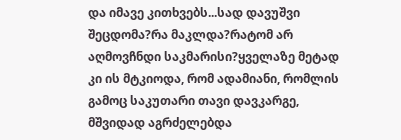და იმავე კითხვებს...სად დავუშვი შეცდომა?რა მაკლდა?რატომ არ აღმოვჩნდი საკმარისი?ყველაზე მეტად კი ის მტკიოდა, რომ ადამიანი, რომლის გამოც საკუთარი თავი დავკარგე, მშვიდად აგრძელებდა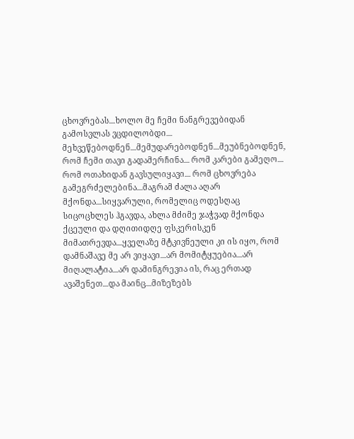ცხოვრებას...ხოლო მე ჩემი ნანგრევებიდან გამოსვლას ვცდილობდი... მეხვეწებოდნენ...მემუდარებოდნენ...მეუბნებოდნენ, რომ ჩემი თავი გადამერჩინა... რომ კარები გამეღო... რომ ოთახიდან გავსულიყავი... რომ ცხოვრება გამეგრძელებინა...მაგრამ ძალა აღარ მქონდა...სიყვარული, რომელიც ოდესღაც სიცოცხლეს ჰგავდა, ახლა მძიმე ჯაჭვად მქონდა ქცეული და დღითიდღე ფსკერისკენ მიმათრევდა...ყველაზე მტკივნეული კი ის იყო, რომ დამნაშავე მე არ ვიყავი...არ მომიტყუებია...არ მიღალატია...არ დამინგრევია ის, რაც ერთად ავაშენეთ...და მაინც...მიზეზებს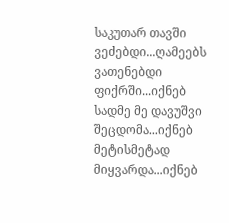საკუთარ თავში ვეძებდი...ღამეებს ვათენებდი ფიქრში...იქნებ სადმე მე დავუშვი შეცდომა...იქნებ მეტისმეტად მიყვარდა...იქნებ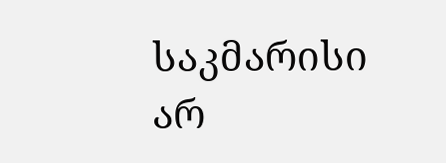საკმარისი არ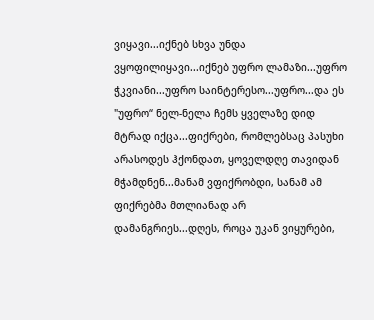ვიყავი...იქნებ სხვა უნდა ვყოფილიყავი...იქნებ უფრო ლამაზი...უფრო ჭკვიანი...უფრო საინტერესო...უფრო...და ეს "უფრო“ ნელ-ნელა ჩემს ყველაზე დიდ მტრად იქცა...ფიქრები, რომლებსაც პასუხი არასოდეს ჰქონდათ, ყოველდღე თავიდან მჭამდნენ...მანამ ვფიქრობდი, სანამ ამ ფიქრებმა მთლიანად არ დამანგრიეს...დღეს, როცა უკან ვიყურები,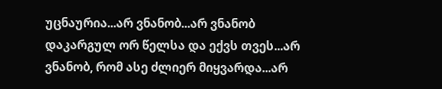უცნაურია...არ ვნანობ...არ ვნანობ დაკარგულ ორ წელსა და ექვს თვეს...არ ვნანობ, რომ ასე ძლიერ მიყვარდა...არ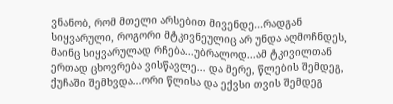ვნანობ, რომ მთელი არსებით მივენდე...რადგან სიყვარული, როგორი მტკივნეულიც არ უნდა აღმოჩნდეს, მაინც სიყვარულად რჩება...უბრალოდ...ამ ტკივილთან ერთად ცხოვრება ვისწავლე... და მერე, წლების შემდეგ, ქუჩაში შემხვდა...ორი წლისა და ექვსი თვის შემდეგ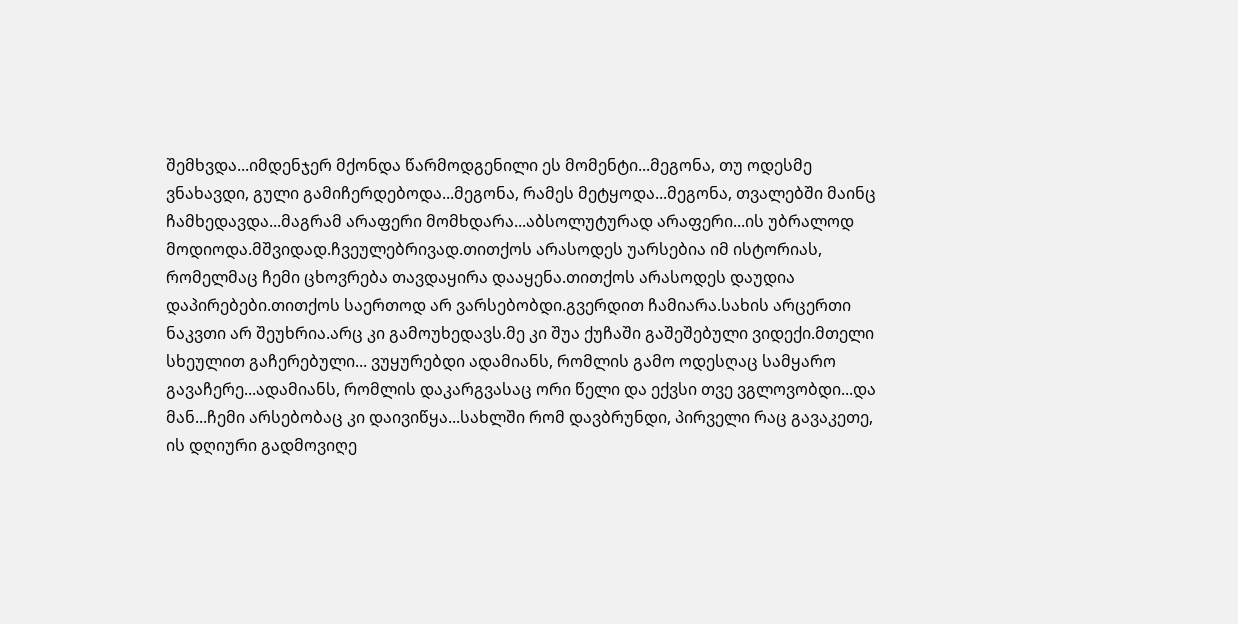შემხვდა...იმდენჯერ მქონდა წარმოდგენილი ეს მომენტი...მეგონა, თუ ოდესმე ვნახავდი, გული გამიჩერდებოდა...მეგონა, რამეს მეტყოდა...მეგონა, თვალებში მაინც ჩამხედავდა...მაგრამ არაფერი მომხდარა...აბსოლუტურად არაფერი...ის უბრალოდ მოდიოდა.მშვიდად.ჩვეულებრივად.თითქოს არასოდეს უარსებია იმ ისტორიას, რომელმაც ჩემი ცხოვრება თავდაყირა დააყენა.თითქოს არასოდეს დაუდია დაპირებები.თითქოს საერთოდ არ ვარსებობდი.გვერდით ჩამიარა.სახის არცერთი ნაკვთი არ შეუხრია.არც კი გამოუხედავს.მე კი შუა ქუჩაში გაშეშებული ვიდექი.მთელი სხეულით გაჩერებული... ვუყურებდი ადამიანს, რომლის გამო ოდესღაც სამყარო გავაჩერე...ადამიანს, რომლის დაკარგვასაც ორი წელი და ექვსი თვე ვგლოვობდი...და მან...ჩემი არსებობაც კი დაივიწყა...სახლში რომ დავბრუნდი, პირველი რაც გავაკეთე, ის დღიური გადმოვიღე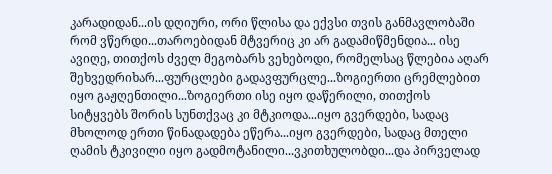კარადიდან...ის დღიური, ორი წლისა და ექვსი თვის განმავლობაში რომ ვწერდი...თაროებიდან მტვერიც კი არ გადამიწმენდია... ისე ავიღე, თითქოს ძველ მეგობარს ვეხებოდი, რომელსაც წლებია აღარ შეხვედრიხარ...ფურცლები გადავფურცლე...ზოგიერთი ცრემლებით იყო გაჟღენთილი...ზოგიერთი ისე იყო დაწერილი, თითქოს სიტყვებს შორის სუნთქვაც კი მტკიოდა...იყო გვერდები, სადაც მხოლოდ ერთი წინადადება ეწერა...იყო გვერდები, სადაც მთელი ღამის ტკივილი იყო გადმოტანილი...ვკითხულობდი...და პირველად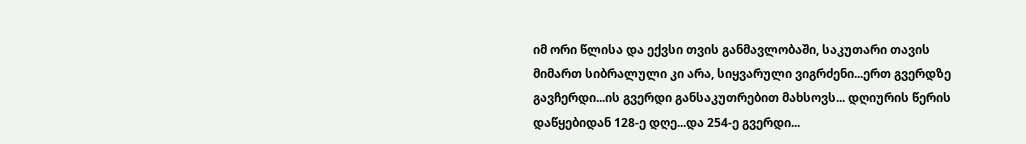იმ ორი წლისა და ექვსი თვის განმავლობაში, საკუთარი თავის მიმართ სიბრალული კი არა, სიყვარული ვიგრძენი...ერთ გვერდზე გავჩერდი...ის გვერდი განსაკუთრებით მახსოვს... დღიურის წერის დაწყებიდან 128-ე დღე...და 254-ე გვერდი...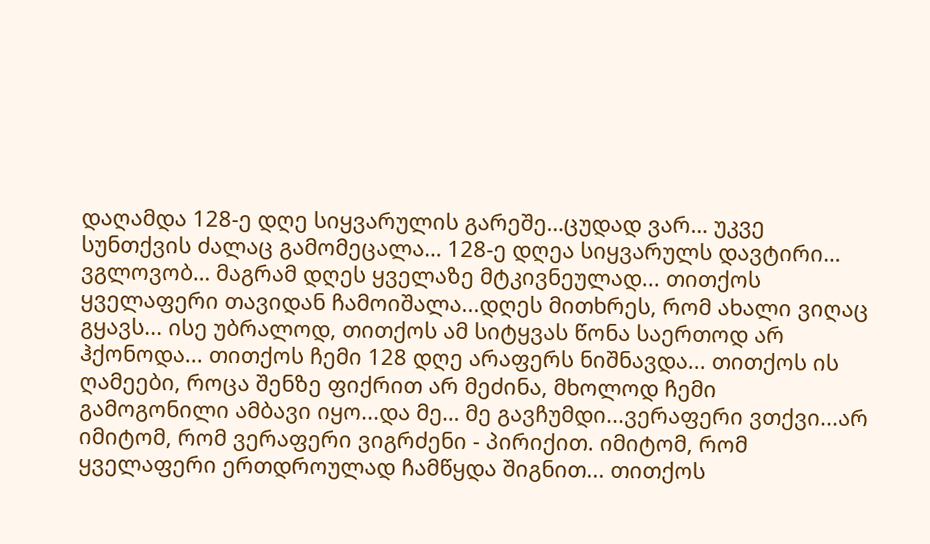დაღამდა 128-ე დღე სიყვარულის გარეშე…ცუდად ვარ… უკვე სუნთქვის ძალაც გამომეცალა… 128-ე დღეა სიყვარულს დავტირი… ვგლოვობ… მაგრამ დღეს ყველაზე მტკივნეულად... თითქოს ყველაფერი თავიდან ჩამოიშალა...დღეს მითხრეს, რომ ახალი ვიღაც გყავს... ისე უბრალოდ, თითქოს ამ სიტყვას წონა საერთოდ არ ჰქონოდა... თითქოს ჩემი 128 დღე არაფერს ნიშნავდა... თითქოს ის ღამეები, როცა შენზე ფიქრით არ მეძინა, მხოლოდ ჩემი გამოგონილი ამბავი იყო...და მე… მე გავჩუმდი...ვერაფერი ვთქვი...არ იმიტომ, რომ ვერაფერი ვიგრძენი - პირიქით. იმიტომ, რომ ყველაფერი ერთდროულად ჩამწყდა შიგნით... თითქოს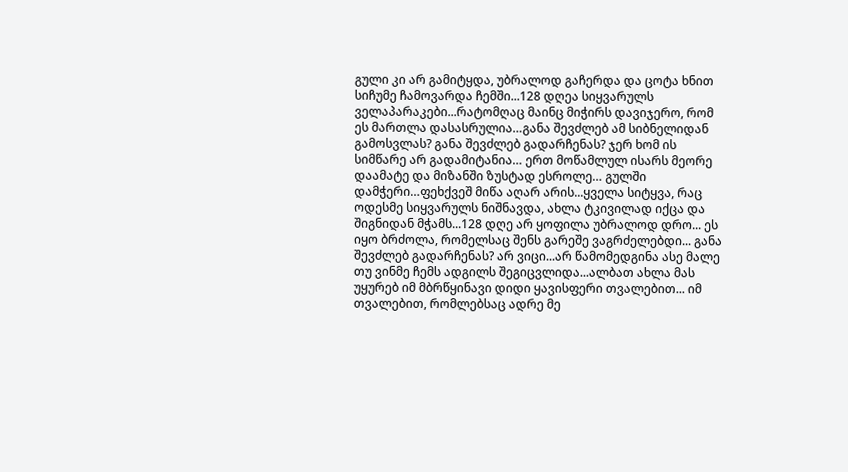გული კი არ გამიტყდა, უბრალოდ გაჩერდა და ცოტა ხნით სიჩუმე ჩამოვარდა ჩემში...128 დღეა სიყვარულს ველაპარაკები...რატომღაც მაინც მიჭირს დავიჯერო, რომ ეს მართლა დასასრულია…განა შევძლებ ამ სიბნელიდან გამოსვლას? განა შევძლებ გადარჩენას? ჯერ ხომ ის სიმწარე არ გადამიტანია… ერთ მოწამლულ ისარს მეორე დაამატე და მიზანში ზუსტად ესროლე… გულში დამჭერი…ფეხქვეშ მიწა აღარ არის...ყველა სიტყვა, რაც ოდესმე სიყვარულს ნიშნავდა, ახლა ტკივილად იქცა და შიგნიდან მჭამს...128 დღე არ ყოფილა უბრალოდ დრო... ეს იყო ბრძოლა, რომელსაც შენს გარეშე ვაგრძელებდი... განა შევძლებ გადარჩენას? არ ვიცი...არ წამომედგინა ასე მალე თუ ვინმე ჩემს ადგილს შეგიცვლიდა...ალბათ ახლა მას უყურებ იმ მბრწყინავი დიდი ყავისფერი თვალებით... იმ თვალებით, რომლებსაც ადრე მე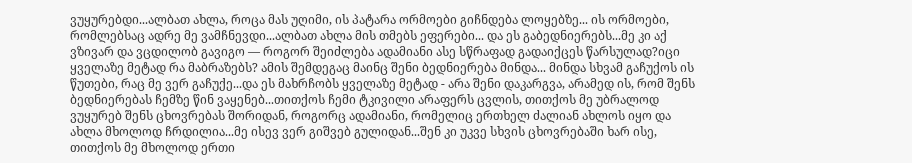ვუყურებდი...ალბათ ახლა, როცა მას უღიმი, ის პატარა ორმოები გიჩნდება ლოყებზე... ის ორმოები, რომლებსაც ადრე მე ვამჩნევდი...ალბათ ახლა მის თმებს ეფერები... და ეს გაბედნიერებს...მე კი აქ ვზივარ და ვცდილობ გავიგო — როგორ შეიძლება ადამიანი ასე სწრაფად გადაიქცეს წარსულად?იცი ყველაზე მეტად რა მაბრაზებს? ამის შემდეგაც მაინც შენი ბედნიერება მინდა... მინდა სხვამ გაჩუქოს ის წუთები, რაც მე ვერ გაჩუქე...და ეს მახრჩობს ყველაზე მეტად - არა შენი დაკარგვა, არამედ ის, რომ შენს ბედნიერებას ჩემზე წინ ვაყენებ...თითქოს ჩემი ტკივილი არაფერს ცვლის, თითქოს მე უბრალოდ ვუყურებ შენს ცხოვრებას შორიდან, როგორც ადამიანი, რომელიც ერთხელ ძალიან ახლოს იყო და ახლა მხოლოდ ჩრდილია...მე ისევ ვერ გიშვებ გულიდან...შენ კი უკვე სხვის ცხოვრებაში ხარ ისე, თითქოს მე მხოლოდ ერთი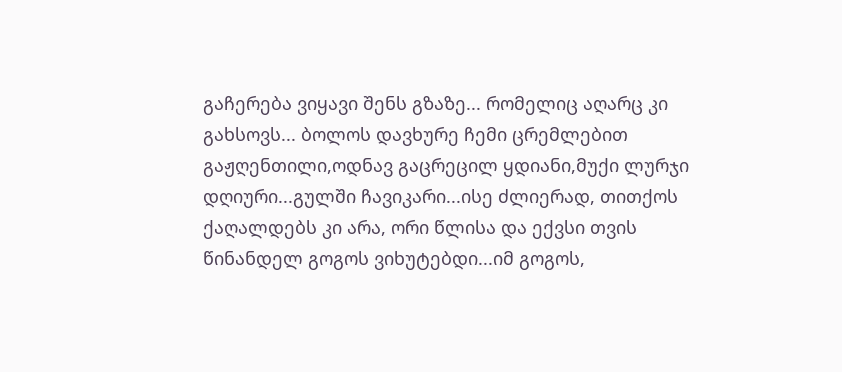გაჩერება ვიყავი შენს გზაზე... რომელიც აღარც კი გახსოვს... ბოლოს დავხურე ჩემი ცრემლებით გაჟღენთილი,ოდნავ გაცრეცილ ყდიანი,მუქი ლურჯი დღიური...გულში ჩავიკარი...ისე ძლიერად, თითქოს ქაღალდებს კი არა, ორი წლისა და ექვსი თვის წინანდელ გოგოს ვიხუტებდი...იმ გოგოს,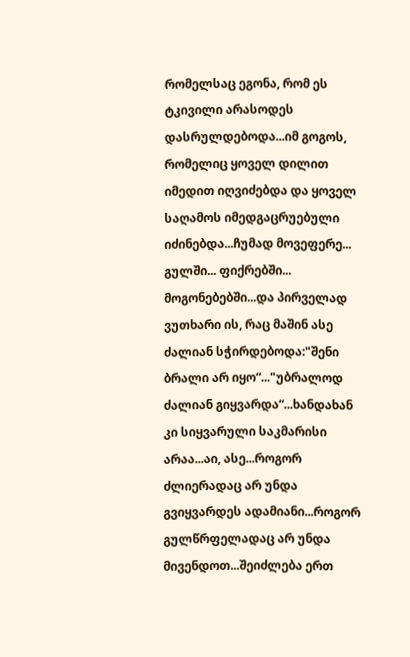რომელსაც ეგონა, რომ ეს ტკივილი არასოდეს დასრულდებოდა...იმ გოგოს, რომელიც ყოველ დილით იმედით იღვიძებდა და ყოველ საღამოს იმედგაცრუებული იძინებდა...ჩუმად მოვეფერე... გულში... ფიქრებში... მოგონებებში...და პირველად ვუთხარი ის, რაც მაშინ ასე ძალიან სჭირდებოდა:"შენი ბრალი არ იყო“..."უბრალოდ ძალიან გიყვარდა“...ხანდახან კი სიყვარული საკმარისი არაა...აი, ასე...როგორ ძლიერადაც არ უნდა გვიყვარდეს ადამიანი...როგორ გულწრფელადაც არ უნდა მივენდოთ...შეიძლება ერთ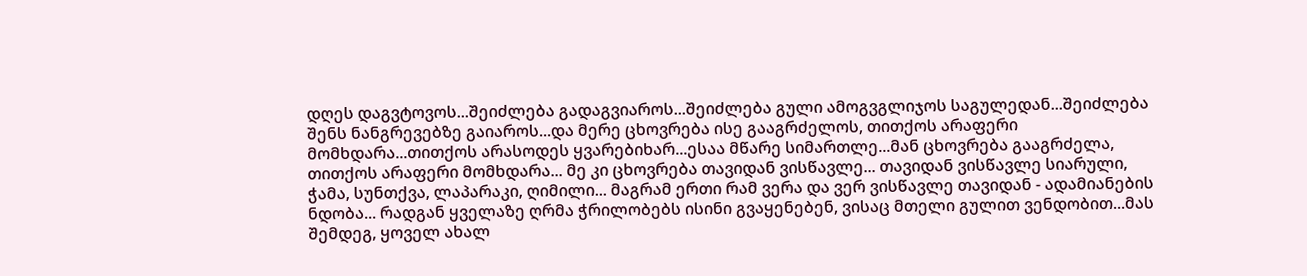დღეს დაგვტოვოს...შეიძლება გადაგვიაროს...შეიძლება გული ამოგვგლიჯოს საგულედან...შეიძლება შენს ნანგრევებზე გაიაროს...და მერე ცხოვრება ისე გააგრძელოს, თითქოს არაფერი მომხდარა...თითქოს არასოდეს ყვარებიხარ...ესაა მწარე სიმართლე...მან ცხოვრება გააგრძელა, თითქოს არაფერი მომხდარა... მე კი ცხოვრება თავიდან ვისწავლე... თავიდან ვისწავლე სიარული, ჭამა, სუნთქვა, ლაპარაკი, ღიმილი... მაგრამ ერთი რამ ვერა და ვერ ვისწავლე თავიდან - ადამიანების ნდობა... რადგან ყველაზე ღრმა ჭრილობებს ისინი გვაყენებენ, ვისაც მთელი გულით ვენდობით...მას შემდეგ, ყოველ ახალ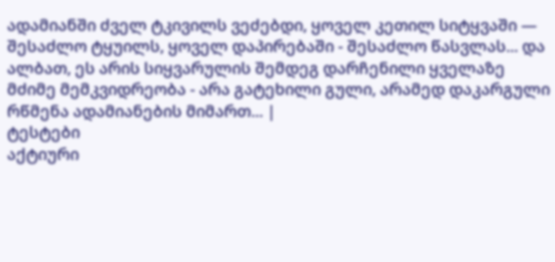ადამიანში ძველ ტკივილს ვეძებდი, ყოველ კეთილ სიტყვაში — შესაძლო ტყუილს, ყოველ დაპირებაში - შესაძლო წასვლას... და ალბათ, ეს არის სიყვარულის შემდეგ დარჩენილი ყველაზე მძიმე მემკვიდრეობა - არა გატეხილი გული, არამედ დაკარგული რწმენა ადამიანების მიმართ... |
ტესტები
აქტიური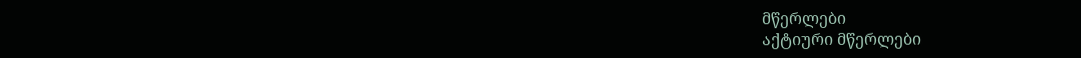მწერლები
აქტიური მწერლები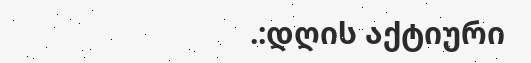.:დღის აქტიური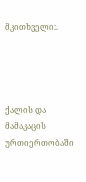მკითხველი:.




ქალის და მამაკაცის ურთიერთობაში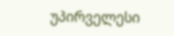უპირველესი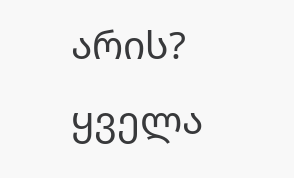არის?
ყველა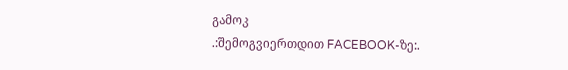გამოკ
.:შემოგვიერთდით FACEBOOK-ზე:.